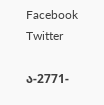Facebook Twitter

ა-2771-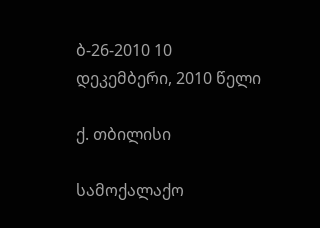ბ-26-2010 10 დეკემბერი, 2010 წელი

ქ. თბილისი

სამოქალაქო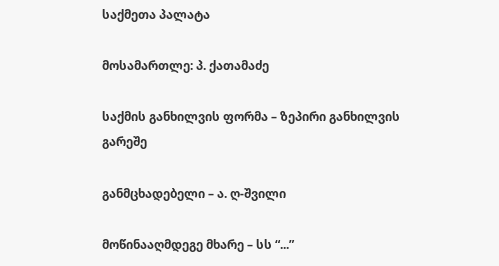საქმეთა პალატა

მოსამართლე: პ. ქათამაძე

საქმის განხილვის ფორმა – ზეპირი განხილვის გარეშე

განმცხადებელი – ა. ღ-შვილი

მოწინააღმდეგე მხარე – სს “...”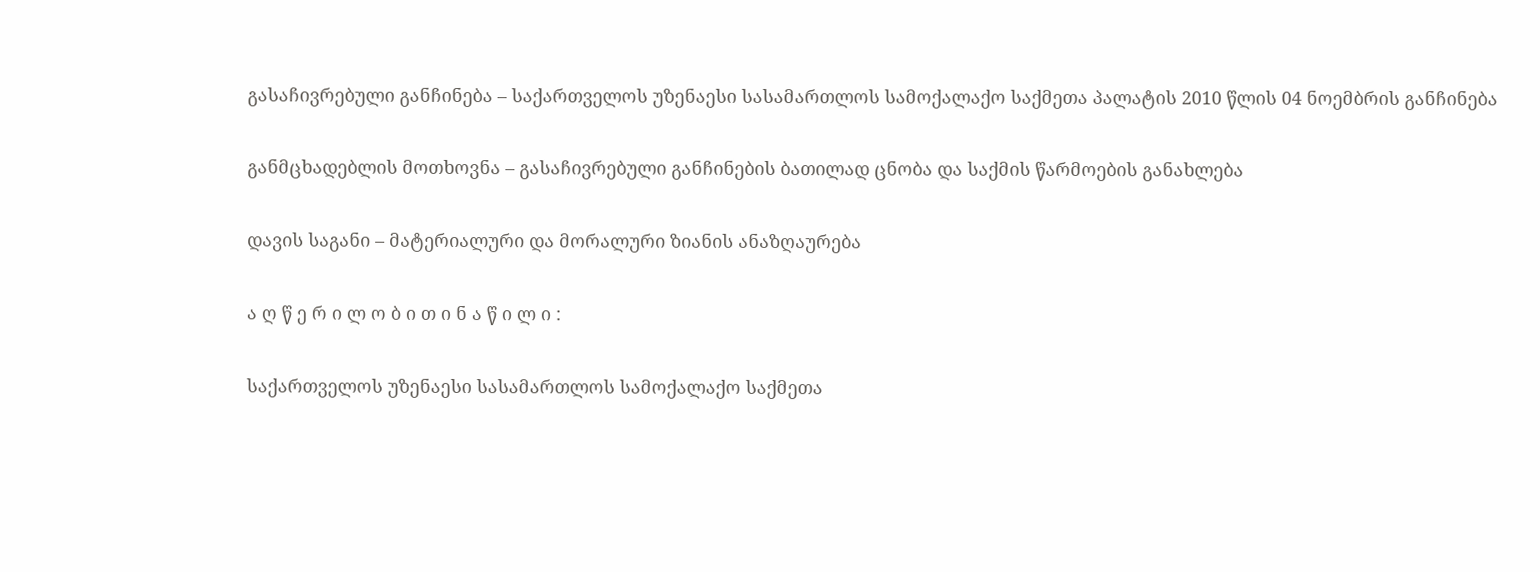გასაჩივრებული განჩინება – საქართველოს უზენაესი სასამართლოს სამოქალაქო საქმეთა პალატის 2010 წლის 04 ნოემბრის განჩინება

განმცხადებლის მოთხოვნა – გასაჩივრებული განჩინების ბათილად ცნობა და საქმის წარმოების განახლება

დავის საგანი – მატერიალური და მორალური ზიანის ანაზღაურება

ა ღ წ ე რ ი ლ ო ბ ი თ ი ნ ა წ ი ლ ი :

საქართველოს უზენაესი სასამართლოს სამოქალაქო საქმეთა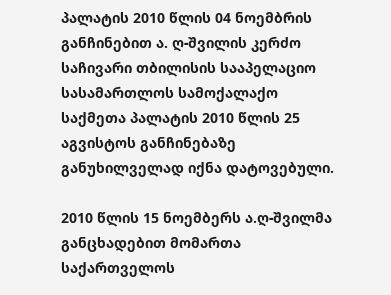პალატის 2010 წლის 04 ნოემბრის განჩინებით ა. ღ-შვილის კერძო საჩივარი თბილისის სააპელაციო სასამართლოს სამოქალაქო საქმეთა პალატის 2010 წლის 25 აგვისტოს განჩინებაზე განუხილველად იქნა დატოვებული.

2010 წლის 15 ნოემბერს ა.ღ-შვილმა განცხადებით მომართა საქართველოს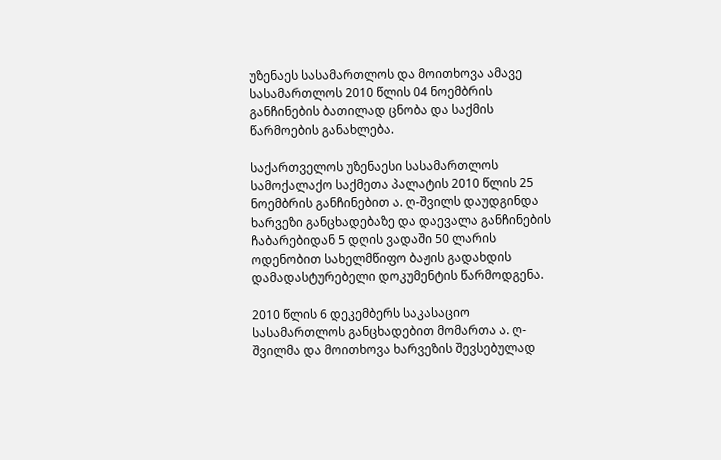უზენაეს სასამართლოს და მოითხოვა ამავე სასამართლოს 2010 წლის 04 ნოემბრის განჩინების ბათილად ცნობა და საქმის წარმოების განახლება.

საქართველოს უზენაესი სასამართლოს სამოქალაქო საქმეთა პალატის 2010 წლის 25 ნოემბრის განჩინებით ა. ღ-შვილს დაუდგინდა ხარვეზი განცხადებაზე და დაევალა განჩინების ჩაბარებიდან 5 დღის ვადაში 50 ლარის ოდენობით სახელმწიფო ბაჟის გადახდის დამადასტურებელი დოკუმენტის წარმოდგენა.

2010 წლის 6 დეკემბერს საკასაციო სასამართლოს განცხადებით მომართა ა. ღ-შვილმა და მოითხოვა ხარვეზის შევსებულად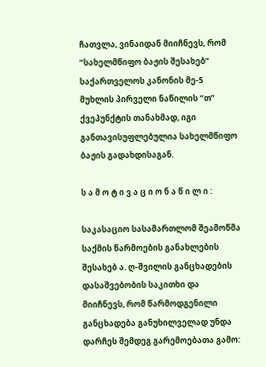ჩათვლა, ვინაიდან მიიჩნევს, რომ “სახელმწიფო ბაჟის შესახებ” საქართველოს კანონის მე-5 მუხლის პირველი ნაწილის “თ” ქვეპუნქტის თანახმად, იგი განთავისუფლებულია სახელმწიფო ბაჟის გადახდისაგან.

ს ა მ ო ტ ი ვ ა ც ი ო ნ ა წ ი ლ ი :

საკასაციო სასამართლომ შეამოწმა საქმის წარმოების განახლების შესახებ ა. ღ-შვილის განცხადების დასაშვებობის საკითხი და მიიჩნევს, რომ წარმოდგენილი განცხადება განუხილველად უნდა დარჩეს შემდეგ გარემოებათა გამო: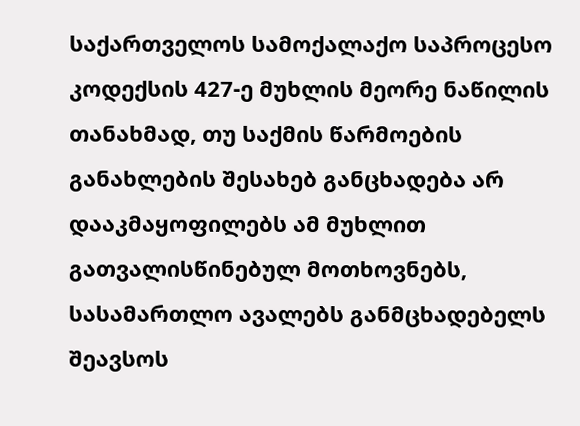საქართველოს სამოქალაქო საპროცესო კოდექსის 427-ე მუხლის მეორე ნაწილის თანახმად, თუ საქმის წარმოების განახლების შესახებ განცხადება არ დააკმაყოფილებს ამ მუხლით გათვალისწინებულ მოთხოვნებს, სასამართლო ავალებს განმცხადებელს შეავსოს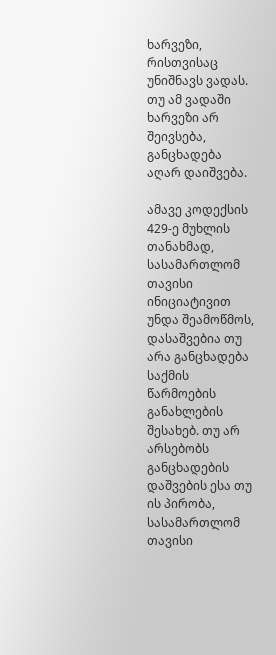ხარვეზი, რისთვისაც უნიშნავს ვადას. თუ ამ ვადაში ხარვეზი არ შეივსება, განცხადება აღარ დაიშვება.

ამავე კოდექსის 429-ე მუხლის თანახმად, სასამართლომ თავისი ინიციატივით უნდა შეამოწმოს, დასაშვებია თუ არა განცხადება საქმის წარმოების განახლების შესახებ. თუ არ არსებობს განცხადების დაშვების ესა თუ ის პირობა, სასამართლომ თავისი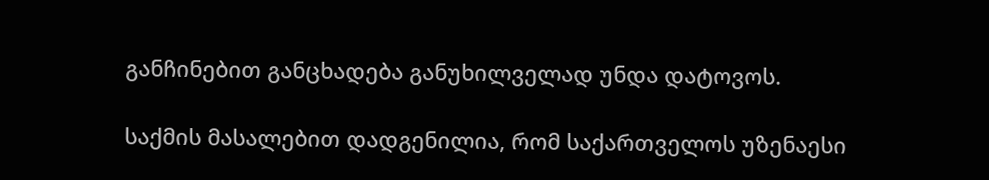განჩინებით განცხადება განუხილველად უნდა დატოვოს.

საქმის მასალებით დადგენილია, რომ საქართველოს უზენაესი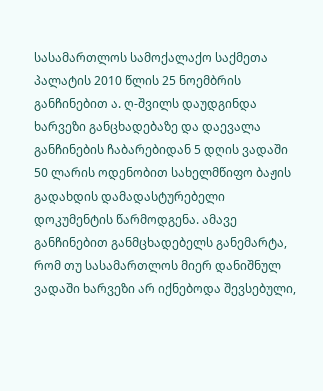სასამართლოს სამოქალაქო საქმეთა პალატის 2010 წლის 25 ნოემბრის განჩინებით ა. ღ-შვილს დაუდგინდა ხარვეზი განცხადებაზე და დაევალა განჩინების ჩაბარებიდან 5 დღის ვადაში 50 ლარის ოდენობით სახელმწიფო ბაჟის გადახდის დამადასტურებელი დოკუმენტის წარმოდგენა. ამავე განჩინებით განმცხადებელს განემარტა, რომ თუ სასამართლოს მიერ დანიშნულ ვადაში ხარვეზი არ იქნებოდა შევსებული,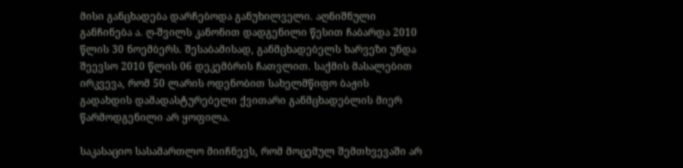მისი განცხადება დარჩებოდა განუხილველი. აღნიშნული განჩინება ა. ღ-შვილს კანონით დადგენილი წესით ჩაბარდა 2010 წლის 30 ნოემბერს. შესაბამისად, განმცხადებელს ხარვეზი უნდა შეევსო 2010 წლის 06 დეკემბრის ჩათვლით. საქმის მასალებით ირკვევა, რომ 50 ლარის ოდენობით სახელმწიფო ბაჟის გადახდის დამადასტურებელი ქვითარი განმცხადებლის მიერ წარმოდგენილი არ ყოფილა.

საკასაციო სასამართლო მიიჩნევს, რომ მოცემულ შემთხვევაში არ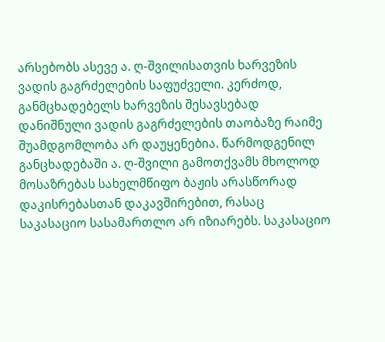არსებობს ასევე ა. ღ-შვილისათვის ხარვეზის ვადის გაგრძელების საფუძველი. კერძოდ, განმცხადებელს ხარვეზის შესავსებად დანიშნული ვადის გაგრძელების თაობაზე რაიმე შუამდგომლობა არ დაუყენებია. წარმოდგენილ განცხადებაში ა. ღ-შვილი გამოთქვამს მხოლოდ მოსაზრებას სახელმწიფო ბაჟის არასწორად დაკისრებასთან დაკავშირებით, რასაც საკასაციო სასამართლო არ იზიარებს. საკასაციო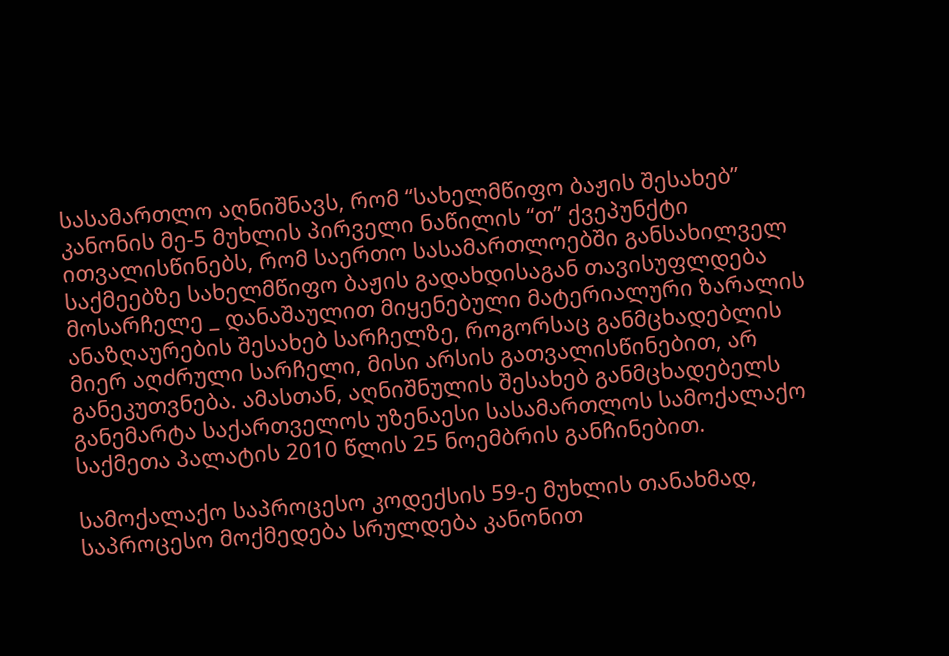სასამართლო აღნიშნავს, რომ “სახელმწიფო ბაჟის შესახებ” კანონის მე-5 მუხლის პირველი ნაწილის “თ” ქვეპუნქტი ითვალისწინებს, რომ საერთო სასამართლოებში განსახილველ საქმეებზე სახელმწიფო ბაჟის გადახდისაგან თავისუფლდება მოსარჩელე _ დანაშაულით მიყენებული მატერიალური ზარალის ანაზღაურების შესახებ სარჩელზე, როგორსაც განმცხადებლის მიერ აღძრული სარჩელი, მისი არსის გათვალისწინებით, არ განეკუთვნება. ამასთან, აღნიშნულის შესახებ განმცხადებელს განემარტა საქართველოს უზენაესი სასამართლოს სამოქალაქო საქმეთა პალატის 2010 წლის 25 ნოემბრის განჩინებით.

სამოქალაქო საპროცესო კოდექსის 59-ე მუხლის თანახმად, საპროცესო მოქმედება სრულდება კანონით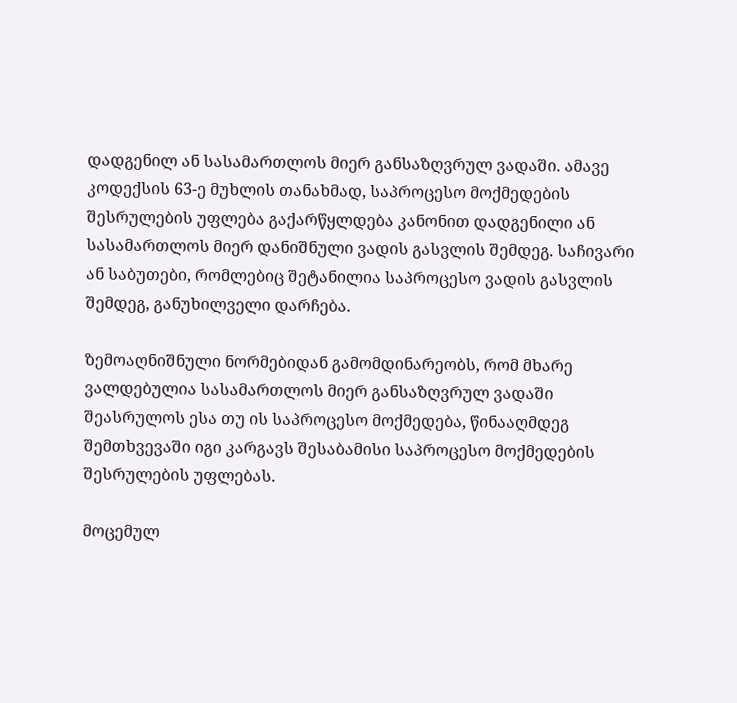დადგენილ ან სასამართლოს მიერ განსაზღვრულ ვადაში. ამავე კოდექსის 63-ე მუხლის თანახმად, საპროცესო მოქმედების შესრულების უფლება გაქარწყლდება კანონით დადგენილი ან სასამართლოს მიერ დანიშნული ვადის გასვლის შემდეგ. საჩივარი ან საბუთები, რომლებიც შეტანილია საპროცესო ვადის გასვლის შემდეგ, განუხილველი დარჩება.

ზემოაღნიშნული ნორმებიდან გამომდინარეობს, რომ მხარე ვალდებულია სასამართლოს მიერ განსაზღვრულ ვადაში შეასრულოს ესა თუ ის საპროცესო მოქმედება, წინააღმდეგ შემთხვევაში იგი კარგავს შესაბამისი საპროცესო მოქმედების შესრულების უფლებას.

მოცემულ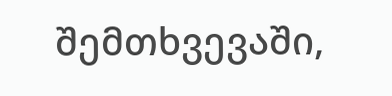შემთხვევაში,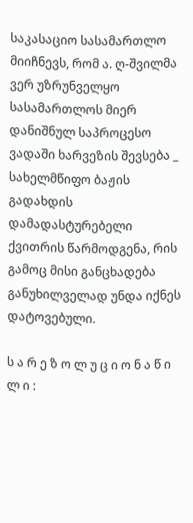საკასაციო სასამართლო მიიჩნევს, რომ ა. ღ-შვილმა ვერ უზრუნველყო სასამართლოს მიერ დანიშნულ საპროცესო ვადაში ხარვეზის შევსება _ სახელმწიფო ბაჟის გადახდის დამადასტურებელი ქვითრის წარმოდგენა, რის გამოც მისი განცხადება განუხილველად უნდა იქნეს დატოვებული.

ს ა რ ე ზ ო ლ უ ც ი ო ნ ა წ ი ლ ი :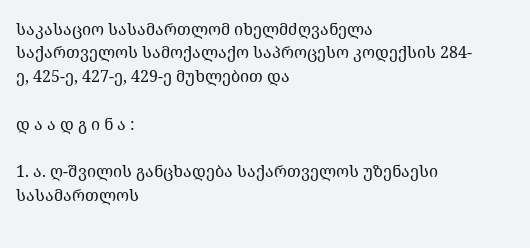საკასაციო სასამართლომ იხელმძღვანელა საქართველოს სამოქალაქო საპროცესო კოდექსის 284-ე, 425-ე, 427-ე, 429-ე მუხლებით და

დ ა ა დ გ ი ნ ა :

1. ა. ღ-შვილის განცხადება საქართველოს უზენაესი სასამართლოს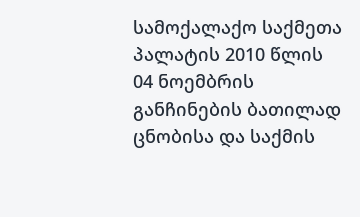სამოქალაქო საქმეთა პალატის 2010 წლის 04 ნოემბრის განჩინების ბათილად ცნობისა და საქმის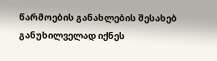წარმოების განახლების შესახებ განუხილველად იქნეს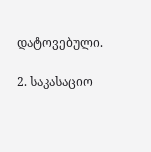დატოვებული.

2. საკასაციო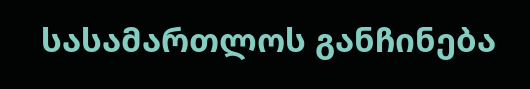სასამართლოს განჩინება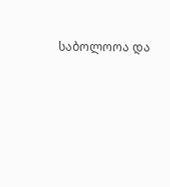საბოლოოა და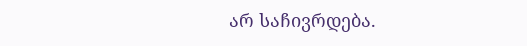არ საჩივრდება.